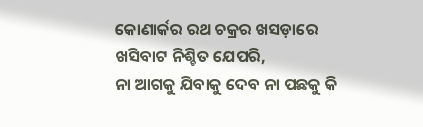କୋଣାର୍କର ରଥ ଚକ୍ରର ଖସଡ଼ାରେ ଖସିବାଟ ନିଶ୍ଚିତ ଯେପରି,
ନା ଆଗକୁ ଯିବାକୁ ଦେବ ନା ପଛକୁ କି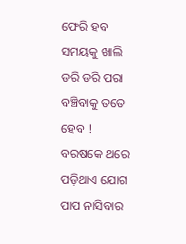ଫେରି ହବ ସମୟକୁ ଖାଲି ଡରି ଡରି ପରା ବଞ୍ଚିବାକୁ ତତେ ହେବ !
ବରଷକେ ଥରେ ପଡ଼ିଥାଏ ଯୋଗ ପାପ ନାସିବାର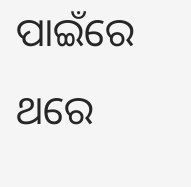ପାଇଁରେ ଥରେ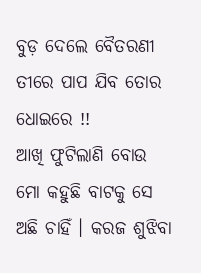ବୁଡ଼ ଦେଲେ ବୈତରଣୀ ତୀରେ ପାପ ଯିବ ତୋର ଧୋଇରେ !!
ଆଖି ଫୁଟିଲାଣି ବୋଉ ମୋ କହୁଛି ବାଟକୁ ସେ ଅଛି ଚାହିଁ । କରଜ ଶୁଝିବା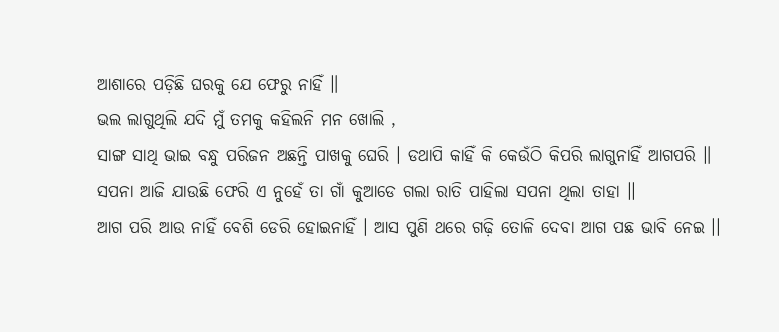ଆଶାରେ ପଡ଼ିଛି ଘରକୁ ଯେ ଫେରୁ ନାହିଁ ॥
ଭଲ ଲାଗୁଥିଲି ଯଦି ମୁଁ ତମକୁ କହିଲନି ମନ ଖୋଲି ,
ସାଙ୍ଗ ସାଥି ଭାଇ ବନ୍ଧୁ ପରିଜନ ଅଛନ୍ତି ପାଖକୁ ଘେରି । ଡଥାପି କାହିଁ କି କେଉଁଠି କିପରି ଲାଗୁନାହିଁ ଆଗପରି ॥
ସପନା ଆଜି ଯାଉଛି ଫେରି ଏ ନୁହେଁ ତା ଗାଁ କୁଆଡେ ଗଲା ରାତି ପାହିଲା ସପନା ଥିଲା ତାହା ।।
ଆଗ ପରି ଆଉ ନାହିଁ ବେଶି ଡେରି ହୋଇନାହିଁ । ଆସ ପୁଣି ଥରେ ଗଢ଼ି ତୋଳି ଦେବା ଆଗ ପଛ ଭାବି ନେଇ ।।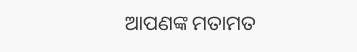ଆପଣଙ୍କ ମତାମତ